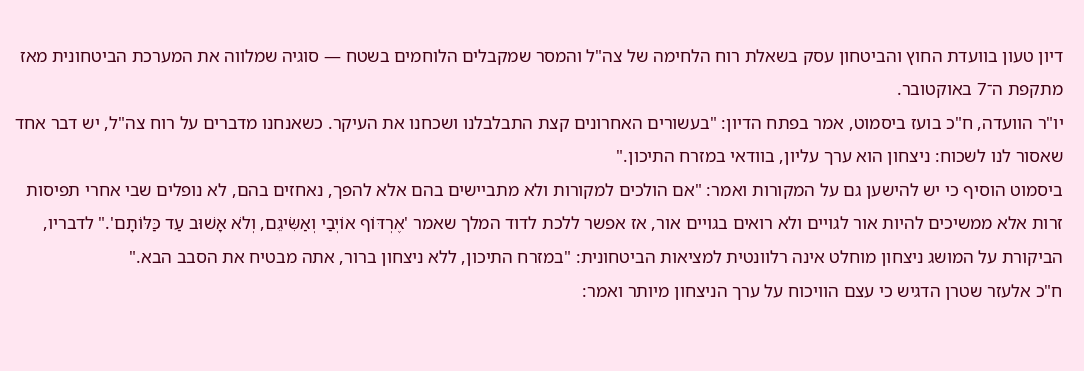דיון טעון בוועדת החוץ והביטחון עסק בשאלת רוח הלחימה של צה"ל והמסר שמקבלים הלוחמים בשטח — סוגיה שמלווה את המערכת הביטחונית מאז מתקפת ה־7 באוקטובר.
יו"ר הוועדה, ח"כ בועז ביסמוט, אמר בפתח הדיון: "בעשורים האחרונים קצת התבלבלנו ושכחנו את העיקר. כשאנחנו מדברים על רוח צה"ל, יש דבר אחד שאסור לנו לשכוח: ניצחון הוא ערך עליון, בוודאי במזרח התיכון."
ביסמוט הוסיף כי יש להישען גם על המקורות ואמר: "אם הולכים למקורות ולא מתביישים בהם אלא להפך, נאחזים בהם, לא נופלים שבי אחרי תפיסות זרות אלא ממשיכים להיות אור לגויים ולא רואים בגויים אור, אז אפשר ללכת לדוד המלך שאמר 'אֶרְדּוֹף אוֹיְבַי וְאַשִּׂיגֵם, וְלֹא אָשׁוּב עַד כַּלּוֹתָם'." לדבריו, הביקורת על המושג ניצחון מוחלט אינה רלוונטית למציאות הביטחונית: "במזרח התיכון, ללא ניצחון ברור, אתה מבטיח את הסבב הבא."
ח"כ אלעזר שטרן הדגיש כי עצם הוויכוח על ערך הניצחון מיותר ואמר: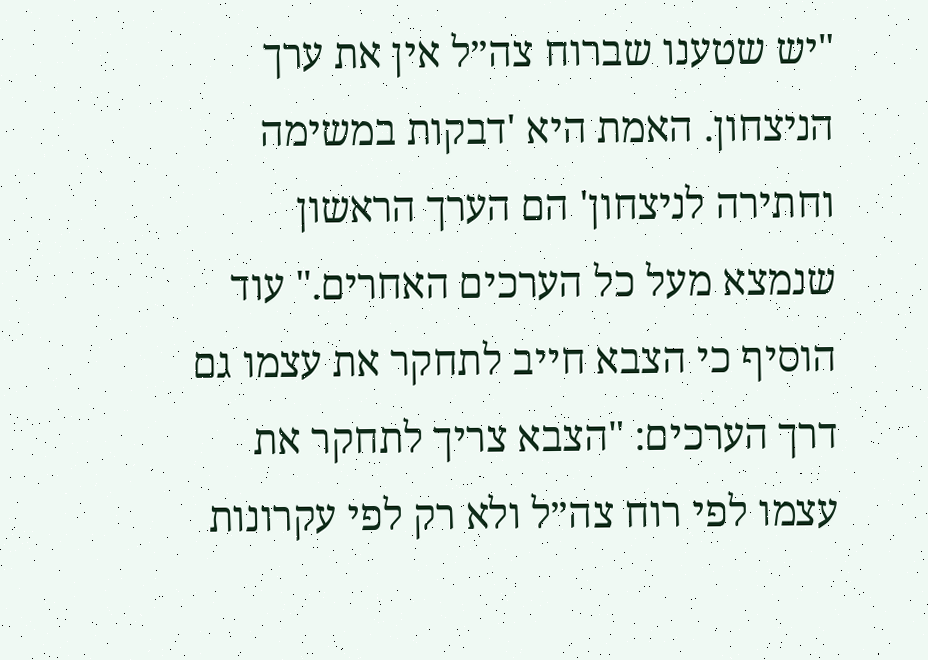"יש שטענו שברוח צה״ל אין את ערך הניצחון. האמת היא 'דבקות במשימה וחתירה לניצחון' הם הערך הראשון שנמצא מעל כל הערכים האחרים." עוד הוסיף כי הצבא חייב לתחקר את עצמו גם דרך הערכים: "הצבא צריך לתחקר את עצמו לפי רוח צה״ל ולא רק לפי עקרונות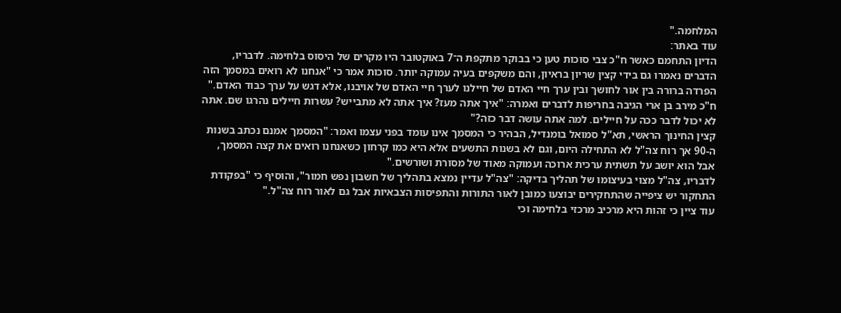המלחמה."
עוד באתר:
הדיון התחמם כאשר ח"כ צבי סוכות טען כי בבוקר מתקפת ה־7 באוקטובר היו מקרים של היסוס בלחימה. לדבריו, הדברים נאמרו גם בידי קצין שריון בראיון, והם משקפים בעיה עמוקה יותר. סוכות אמר כי "אנחנו לא רואים במסמך הזה הפרדה ברורה בין אור לחושך ובין ערך חיי האדם של חיילנו לערך חיי האדם של אויבנו, אלא דגש על ערך כבוד האדם."
ח"כ מירב בן ארי הגיבה בחריפות לדברים ואמרה: "איך אתה מעז? איך אתה לא מתבייש? עשרות חיילים נהרגו שם. אתה לא יכול לדבר ככה על חיילים. למה אתה עושה דבר כזה?"
קצין החינוך הראשי, תא"ל סמואל בומנדיל, הבהיר כי המסמך אינו עומד בפני עצמו ואמר: "המסמך אמנם נכתב בשנות ה-90 אך רוח צה"ל לא התחילה היום, וגם לא בשנות התשעים אלא היא כמו קרחון כשאנחנו רואים את קצה המסמך, אבל הוא יושב על תשתית ערכית ארוכה ועמוקה מאוד של מסורת ושורשים."
לדבריו, צה"ל מצוי בעיצומו של תהליך בדיקה: "צה"ל עדיין נמצא בתהליך של חשבון נפש חמור", והוסיף כי "בפקודת התחקור יש ציפייה שהתחקירים יבוצעו כמובן לאור התורות והתפיסות הצבאיות אבל גם לאור רוח צה"ל."
עוד ציין כי זהות היא מרכיב מרכזי בלחימה וכי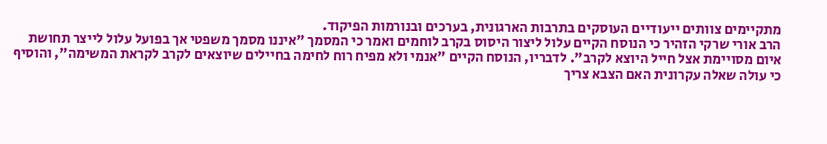מתקיימים צוותים ייעודיים העוסקים בתרבות הארגונית, בערכים ובנורמות הפיקוד.
הרב אורי שרקי הזהיר כי הנוסח הקיים עלול ליצור היסוס בקרב לוחמים ואמר כי המסמך "איננו מסמך משפטי אך בפועל עלול לייצר תחושת איום מסויימת אצל חייל היוצא לקרב". לדבריו, הנוסח הקיים "אנמי ולא מפיח רוח לחימה בחיילים שיוצאים לקרב לקראת המשימה", והוסיף כי עולה שאלה עקרונית האם הצבא צריך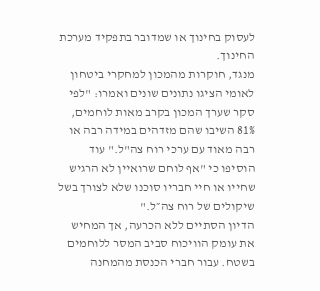לעסוק בחינוך או שמדובר בתפקיד מערכת החינוך.
מנגד, חוקרות מהמכון למחקרי ביטחון לאומי הציגו נתונים שונים ואמרו: "לפי סקר שערך המכון בקרב מאות לוחמים, 81% השיבו שהם מזדהים במידה רבה או רבה מאוד עם ערכי רוח צה"ל." עוד הוסיפו כי "אף לוחם שרואיין לא הרגיש שחייו או חיי חבריו סוכנו שלא לצורך בשל שיקולים של רוח צה״ל."
הדיון הסתיים ללא הכרעה, אך המחיש את עומק הוויכוח סביב המסר ללוחמים בשטח. עבור חברי הכנסת מהמחנה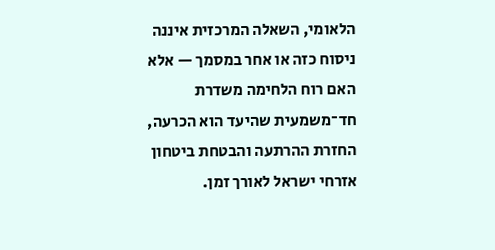הלאומי, השאלה המרכזית איננה ניסוח כזה או אחר במסמך — אלא האם רוח הלחימה משדרת חד־משמעית שהיעד הוא הכרעה, החזרת ההרתעה והבטחת ביטחון אזרחי ישראל לאורך זמן.